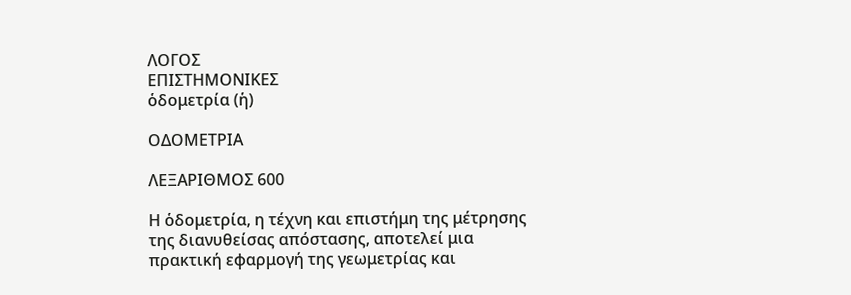ΛΟΓΟΣ
ΕΠΙΣΤΗΜΟΝΙΚΕΣ
ὁδομετρία (ἡ)

ΟΔΟΜΕΤΡΙΑ

ΛΕΞΑΡΙΘΜΟΣ 600

Η ὁδομετρία, η τέχνη και επιστήμη της μέτρησης της διανυθείσας απόστασης, αποτελεί μια πρακτική εφαρμογή της γεωμετρίας και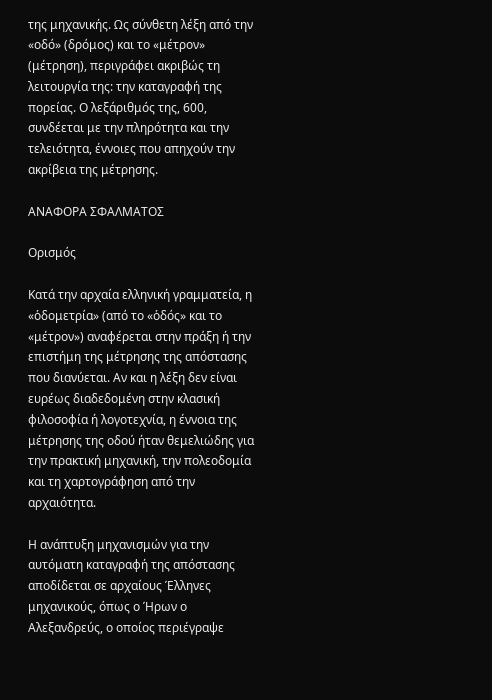της μηχανικής. Ως σύνθετη λέξη από την «οδό» (δρόμος) και το «μέτρον» (μέτρηση), περιγράφει ακριβώς τη λειτουργία της: την καταγραφή της πορείας. Ο λεξάριθμός της, 600, συνδέεται με την πληρότητα και την τελειότητα, έννοιες που απηχούν την ακρίβεια της μέτρησης.

ΑΝΑΦΟΡΑ ΣΦΑΛΜΑΤΟΣ

Ορισμός

Κατά την αρχαία ελληνική γραμματεία, η «ὁδομετρία» (από το «ὁδός» και το «μέτρον») αναφέρεται στην πράξη ή την επιστήμη της μέτρησης της απόστασης που διανύεται. Αν και η λέξη δεν είναι ευρέως διαδεδομένη στην κλασική φιλοσοφία ή λογοτεχνία, η έννοια της μέτρησης της οδού ήταν θεμελιώδης για την πρακτική μηχανική, την πολεοδομία και τη χαρτογράφηση από την αρχαιότητα.

Η ανάπτυξη μηχανισμών για την αυτόματη καταγραφή της απόστασης αποδίδεται σε αρχαίους Έλληνες μηχανικούς, όπως ο Ήρων ο Αλεξανδρεύς, ο οποίος περιέγραψε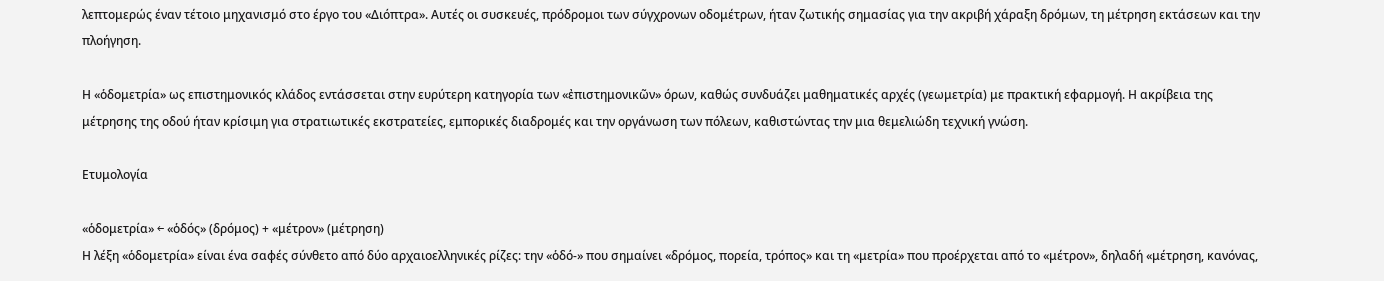λεπτομερώς έναν τέτοιο μηχανισμό στο έργο του «Διόπτρα». Αυτές οι συσκευές, πρόδρομοι των σύγχρονων οδομέτρων, ήταν ζωτικής σημασίας για την ακριβή χάραξη δρόμων, τη μέτρηση εκτάσεων και την πλοήγηση.

Η «ὁδομετρία» ως επιστημονικός κλάδος εντάσσεται στην ευρύτερη κατηγορία των «ἐπιστημονικῶν» όρων, καθώς συνδυάζει μαθηματικές αρχές (γεωμετρία) με πρακτική εφαρμογή. Η ακρίβεια της μέτρησης της οδού ήταν κρίσιμη για στρατιωτικές εκστρατείες, εμπορικές διαδρομές και την οργάνωση των πόλεων, καθιστώντας την μια θεμελιώδη τεχνική γνώση.

Ετυμολογία

«ὁδομετρία» ← «ὁδός» (δρόμος) + «μέτρον» (μέτρηση)
Η λέξη «ὁδομετρία» είναι ένα σαφές σύνθετο από δύο αρχαιοελληνικές ρίζες: την «ὁδό-» που σημαίνει «δρόμος, πορεία, τρόπος» και τη «μετρία» που προέρχεται από το «μέτρον», δηλαδή «μέτρηση, κανόνας,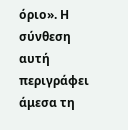όριο». Η σύνθεση αυτή περιγράφει άμεσα τη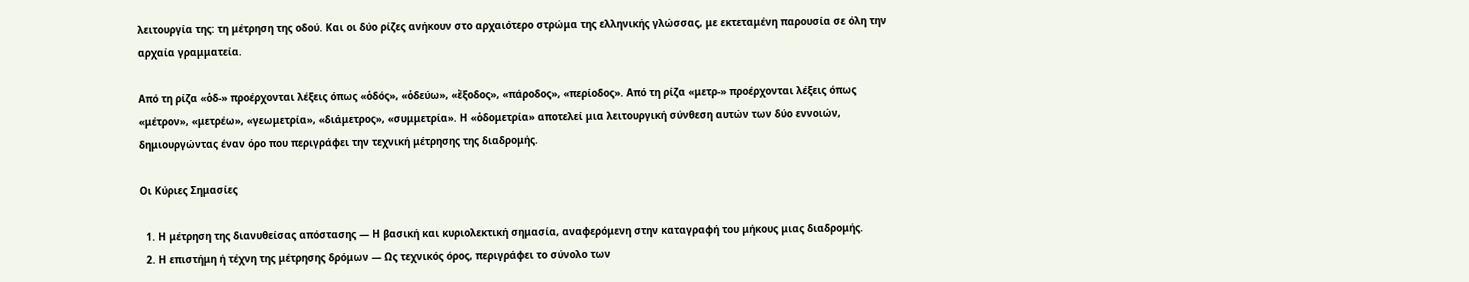λειτουργία της: τη μέτρηση της οδού. Και οι δύο ρίζες ανήκουν στο αρχαιότερο στρώμα της ελληνικής γλώσσας, με εκτεταμένη παρουσία σε όλη την αρχαία γραμματεία.

Από τη ρίζα «ὁδ-» προέρχονται λέξεις όπως «ὁδός», «ὁδεύω», «ἔξοδος», «πάροδος», «περίοδος». Από τη ρίζα «μετρ-» προέρχονται λέξεις όπως «μέτρον», «μετρέω», «γεωμετρία», «διάμετρος», «συμμετρία». Η «ὁδομετρία» αποτελεί μια λειτουργική σύνθεση αυτών των δύο εννοιών, δημιουργώντας έναν όρο που περιγράφει την τεχνική μέτρησης της διαδρομής.

Οι Κύριες Σημασίες

  1. Η μέτρηση της διανυθείσας απόστασης — Η βασική και κυριολεκτική σημασία, αναφερόμενη στην καταγραφή του μήκους μιας διαδρομής.
  2. Η επιστήμη ή τέχνη της μέτρησης δρόμων — Ως τεχνικός όρος, περιγράφει το σύνολο των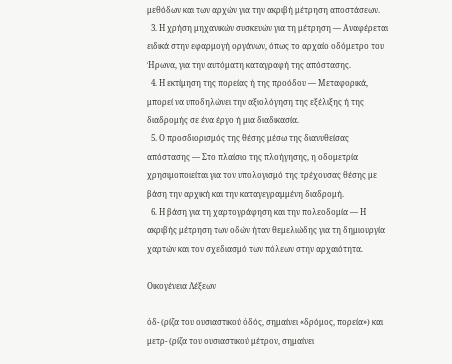μεθόδων και των αρχών για την ακριβή μέτρηση αποστάσεων.
  3. Η χρήση μηχανικών συσκευών για τη μέτρηση — Αναφέρεται ειδικά στην εφαρμογή οργάνων, όπως το αρχαίο οδόμετρο του Ήρωνα, για την αυτόματη καταγραφή της απόστασης.
  4. Η εκτίμηση της πορείας ή της προόδου — Μεταφορικά, μπορεί να υποδηλώνει την αξιολόγηση της εξέλιξης ή της διαδρομής σε ένα έργο ή μια διαδικασία.
  5. Ο προσδιορισμός της θέσης μέσω της διανυθείσας απόστασης — Στο πλαίσιο της πλοήγησης, η οδομετρία χρησιμοποιείται για τον υπολογισμό της τρέχουσας θέσης με βάση την αρχική και την καταγεγραμμένη διαδρομή.
  6. Η βάση για τη χαρτογράφηση και την πολεοδομία — Η ακριβής μέτρηση των οδών ήταν θεμελιώδης για τη δημιουργία χαρτών και τον σχεδιασμό των πόλεων στην αρχαιότητα.

Οικογένεια Λέξεων

ὁδ- (ρίζα του ουσιαστικού ὁδός, σημαίνει «δρόμος, πορεία») και μετρ- (ρίζα του ουσιαστικού μέτρον, σημαίνει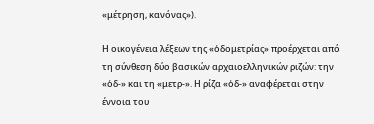«μέτρηση, κανόνας»).

Η οικογένεια λέξεων της «ὁδομετρίας» προέρχεται από τη σύνθεση δύο βασικών αρχαιοελληνικών ριζών: την «ὁδ-» και τη «μετρ-». Η ρίζα «ὁδ-» αναφέρεται στην έννοια του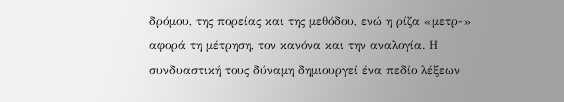δρόμου, της πορείας και της μεθόδου, ενώ η ρίζα «μετρ-» αφορά τη μέτρηση, τον κανόνα και την αναλογία. Η συνδυαστική τους δύναμη δημιουργεί ένα πεδίο λέξεων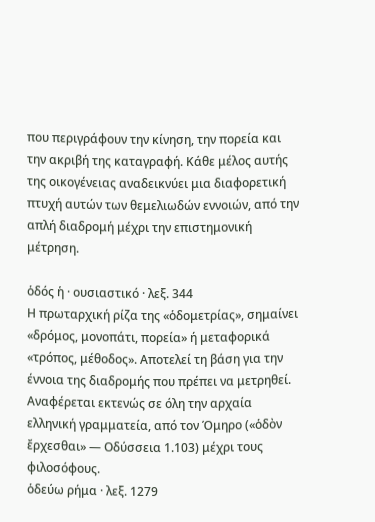που περιγράφουν την κίνηση, την πορεία και την ακριβή της καταγραφή. Κάθε μέλος αυτής της οικογένειας αναδεικνύει μια διαφορετική πτυχή αυτών των θεμελιωδών εννοιών, από την απλή διαδρομή μέχρι την επιστημονική μέτρηση.

ὁδός ἡ · ουσιαστικό · λεξ. 344
Η πρωταρχική ρίζα της «ὁδομετρίας», σημαίνει «δρόμος, μονοπάτι, πορεία» ή μεταφορικά «τρόπος, μέθοδος». Αποτελεί τη βάση για την έννοια της διαδρομής που πρέπει να μετρηθεί. Αναφέρεται εκτενώς σε όλη την αρχαία ελληνική γραμματεία, από τον Όμηρο («ὁδὸν ἔρχεσθαι» — Οδύσσεια 1.103) μέχρι τους φιλοσόφους.
ὁδεύω ρήμα · λεξ. 1279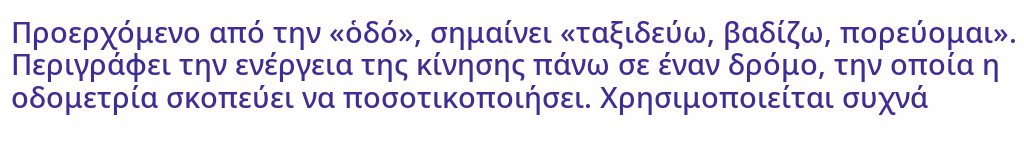Προερχόμενο από την «ὁδό», σημαίνει «ταξιδεύω, βαδίζω, πορεύομαι». Περιγράφει την ενέργεια της κίνησης πάνω σε έναν δρόμο, την οποία η οδομετρία σκοπεύει να ποσοτικοποιήσει. Χρησιμοποιείται συχνά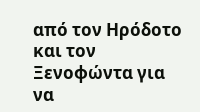από τον Ηρόδοτο και τον Ξενοφώντα για να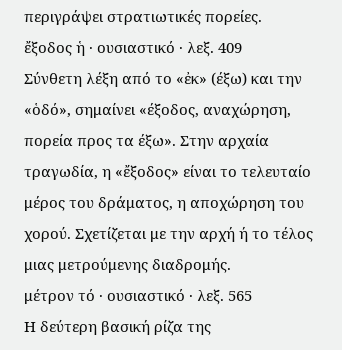περιγράψει στρατιωτικές πορείες.
ἔξοδος ἡ · ουσιαστικό · λεξ. 409
Σύνθετη λέξη από το «ἐκ» (έξω) και την «ὁδό», σημαίνει «έξοδος, αναχώρηση, πορεία προς τα έξω». Στην αρχαία τραγωδία, η «ἔξοδος» είναι το τελευταίο μέρος του δράματος, η αποχώρηση του χορού. Σχετίζεται με την αρχή ή το τέλος μιας μετρούμενης διαδρομής.
μέτρον τό · ουσιαστικό · λεξ. 565
Η δεύτερη βασική ρίζα της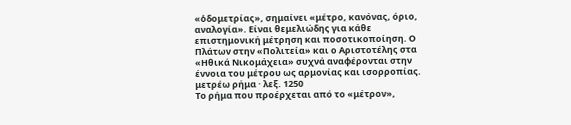«ὁδομετρίας», σημαίνει «μέτρο, κανόνας, όριο, αναλογία». Είναι θεμελιώδης για κάθε επιστημονική μέτρηση και ποσοτικοποίηση. Ο Πλάτων στην «Πολιτεία» και ο Αριστοτέλης στα «Ηθικά Νικομάχεια» συχνά αναφέρονται στην έννοια του μέτρου ως αρμονίας και ισορροπίας.
μετρέω ρήμα · λεξ. 1250
Το ρήμα που προέρχεται από το «μέτρον»,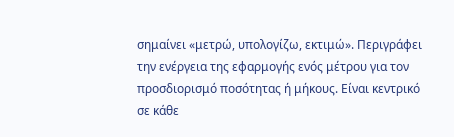σημαίνει «μετρώ, υπολογίζω, εκτιμώ». Περιγράφει την ενέργεια της εφαρμογής ενός μέτρου για τον προσδιορισμό ποσότητας ή μήκους. Είναι κεντρικό σε κάθε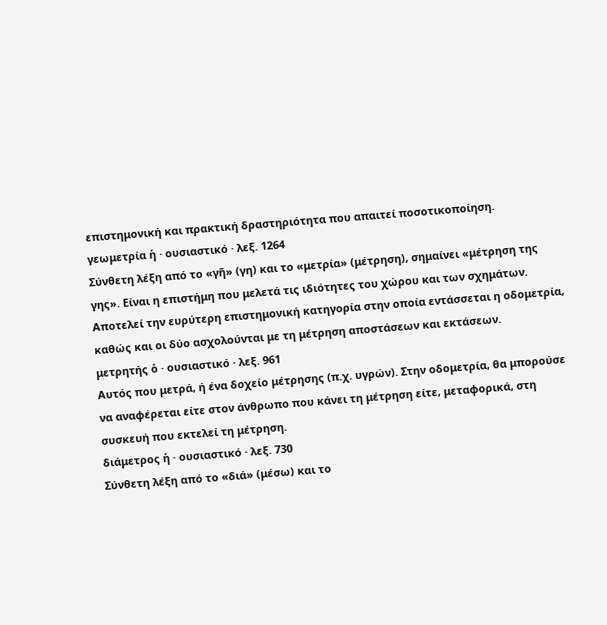επιστημονική και πρακτική δραστηριότητα που απαιτεί ποσοτικοποίηση.
γεωμετρία ἡ · ουσιαστικό · λεξ. 1264
Σύνθετη λέξη από το «γῆ» (γη) και το «μετρία» (μέτρηση), σημαίνει «μέτρηση της γης». Είναι η επιστήμη που μελετά τις ιδιότητες του χώρου και των σχημάτων. Αποτελεί την ευρύτερη επιστημονική κατηγορία στην οποία εντάσσεται η οδομετρία, καθώς και οι δύο ασχολούνται με τη μέτρηση αποστάσεων και εκτάσεων.
μετρητής ὁ · ουσιαστικό · λεξ. 961
Αυτός που μετρά, ή ένα δοχείο μέτρησης (π.χ. υγρών). Στην οδομετρία, θα μπορούσε να αναφέρεται είτε στον άνθρωπο που κάνει τη μέτρηση είτε, μεταφορικά, στη συσκευή που εκτελεί τη μέτρηση.
διάμετρος ἡ · ουσιαστικό · λεξ. 730
Σύνθετη λέξη από το «διά» (μέσω) και το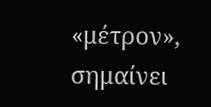«μέτρον», σημαίνει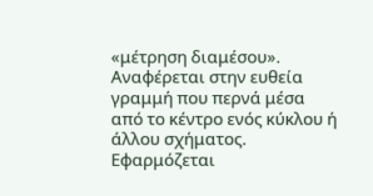«μέτρηση διαμέσου». Αναφέρεται στην ευθεία γραμμή που περνά μέσα από το κέντρο ενός κύκλου ή άλλου σχήματος. Εφαρμόζεται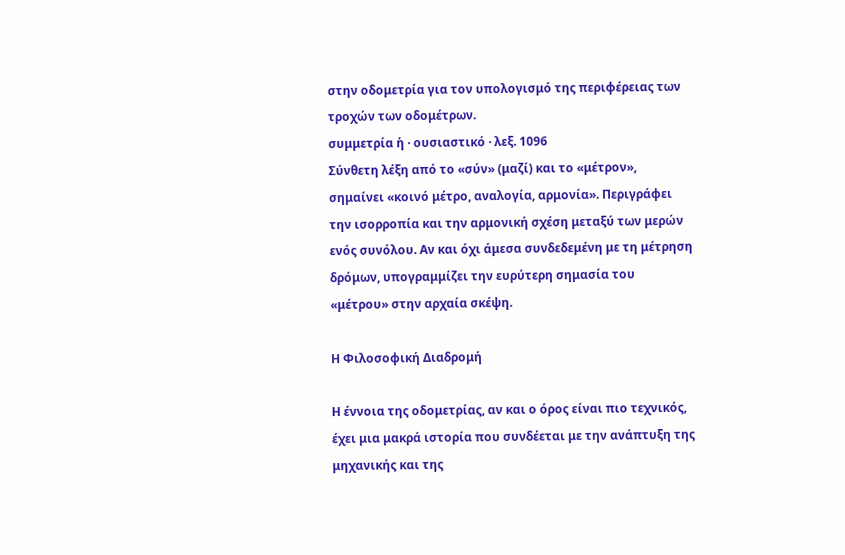στην οδομετρία για τον υπολογισμό της περιφέρειας των τροχών των οδομέτρων.
συμμετρία ἡ · ουσιαστικό · λεξ. 1096
Σύνθετη λέξη από το «σύν» (μαζί) και το «μέτρον», σημαίνει «κοινό μέτρο, αναλογία, αρμονία». Περιγράφει την ισορροπία και την αρμονική σχέση μεταξύ των μερών ενός συνόλου. Αν και όχι άμεσα συνδεδεμένη με τη μέτρηση δρόμων, υπογραμμίζει την ευρύτερη σημασία του «μέτρου» στην αρχαία σκέψη.

Η Φιλοσοφική Διαδρομή

Η έννοια της οδομετρίας, αν και ο όρος είναι πιο τεχνικός, έχει μια μακρά ιστορία που συνδέεται με την ανάπτυξη της μηχανικής και της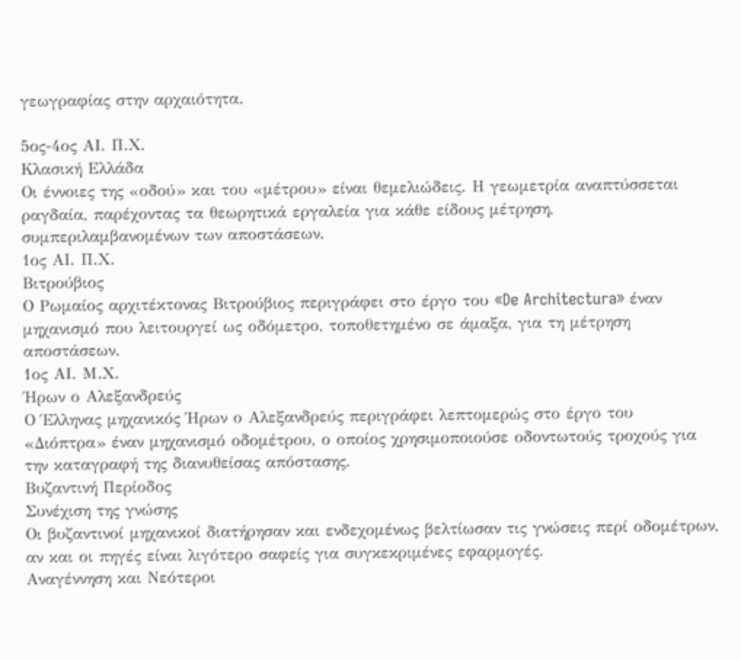γεωγραφίας στην αρχαιότητα.

5ος-4ος ΑΙ. Π.Χ.
Κλασική Ελλάδα
Οι έννοιες της «οδού» και του «μέτρου» είναι θεμελιώδεις. Η γεωμετρία αναπτύσσεται ραγδαία, παρέχοντας τα θεωρητικά εργαλεία για κάθε είδους μέτρηση, συμπεριλαμβανομένων των αποστάσεων.
1ος ΑΙ. Π.Χ.
Βιτρούβιος
Ο Ρωμαίος αρχιτέκτονας Βιτρούβιος περιγράφει στο έργο του «De Architectura» έναν μηχανισμό που λειτουργεί ως οδόμετρο, τοποθετημένο σε άμαξα, για τη μέτρηση αποστάσεων.
1ος ΑΙ. Μ.Χ.
Ήρων ο Αλεξανδρεύς
Ο Έλληνας μηχανικός Ήρων ο Αλεξανδρεύς περιγράφει λεπτομερώς στο έργο του «Διόπτρα» έναν μηχανισμό οδομέτρου, ο οποίος χρησιμοποιούσε οδοντωτούς τροχούς για την καταγραφή της διανυθείσας απόστασης.
Βυζαντινή Περίοδος
Συνέχιση της γνώσης
Οι βυζαντινοί μηχανικοί διατήρησαν και ενδεχομένως βελτίωσαν τις γνώσεις περί οδομέτρων, αν και οι πηγές είναι λιγότερο σαφείς για συγκεκριμένες εφαρμογές.
Αναγέννηση και Νεότεροι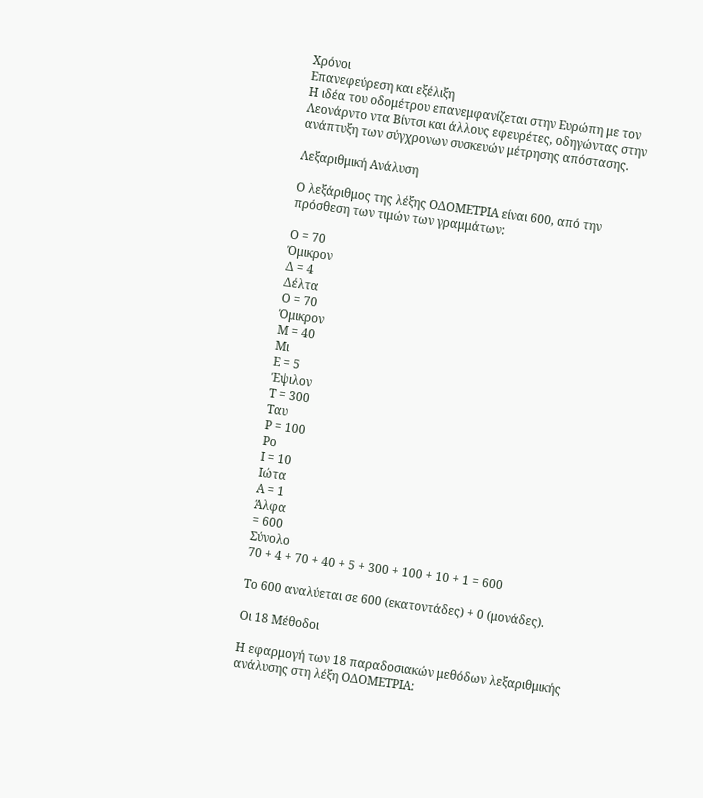Χρόνοι
Επανεφεύρεση και εξέλιξη
Η ιδέα του οδομέτρου επανεμφανίζεται στην Ευρώπη με τον Λεονάρντο ντα Βίντσι και άλλους εφευρέτες, οδηγώντας στην ανάπτυξη των σύγχρονων συσκευών μέτρησης απόστασης.

Λεξαριθμική Ανάλυση

Ο λεξάριθμος της λέξης ΟΔΟΜΕΤΡΙΑ είναι 600, από την πρόσθεση των τιμών των γραμμάτων:

Ο = 70
Όμικρον
Δ = 4
Δέλτα
Ο = 70
Όμικρον
Μ = 40
Μι
Ε = 5
Έψιλον
Τ = 300
Ταυ
Ρ = 100
Ρο
Ι = 10
Ιώτα
Α = 1
Άλφα
= 600
Σύνολο
70 + 4 + 70 + 40 + 5 + 300 + 100 + 10 + 1 = 600

Το 600 αναλύεται σε 600 (εκατοντάδες) + 0 (μονάδες).

Οι 18 Μέθοδοι

Η εφαρμογή των 18 παραδοσιακών μεθόδων λεξαριθμικής ανάλυσης στη λέξη ΟΔΟΜΕΤΡΙΑ: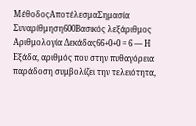ΜέθοδοςΑποτέλεσμαΣημασία
Συναρίθμηση600Βασικός λεξάριθμος
Αριθμολογία Δεκάδας66+0+0 = 6 — Η Εξάδα, αριθμός που στην πυθαγόρεια παράδοση συμβολίζει την τελειότητα,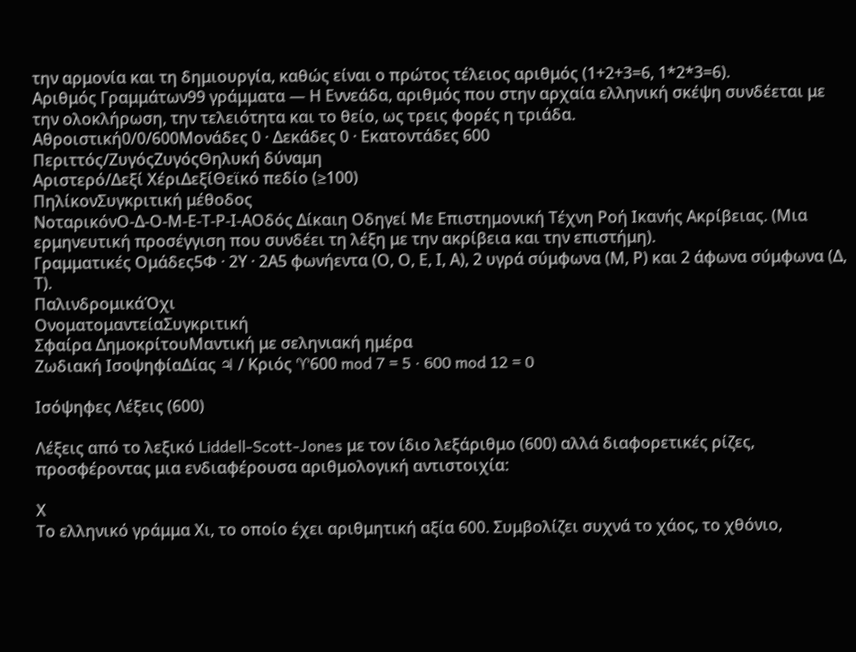την αρμονία και τη δημιουργία, καθώς είναι ο πρώτος τέλειος αριθμός (1+2+3=6, 1*2*3=6).
Αριθμός Γραμμάτων99 γράμματα — Η Εννεάδα, αριθμός που στην αρχαία ελληνική σκέψη συνδέεται με την ολοκλήρωση, την τελειότητα και το θείο, ως τρεις φορές η τριάδα.
Αθροιστική0/0/600Μονάδες 0 · Δεκάδες 0 · Εκατοντάδες 600
Περιττός/ΖυγόςΖυγόςΘηλυκή δύναμη
Αριστερό/Δεξί ΧέριΔεξίΘεϊκό πεδίο (≥100)
ΠηλίκονΣυγκριτική μέθοδος
ΝοταρικόνΟ-Δ-Ο-Μ-Ε-Τ-Ρ-Ι-ΑΟδός Δίκαιη Οδηγεί Με Επιστημονική Τέχνη Ροή Ικανής Ακρίβειας. (Μια ερμηνευτική προσέγγιση που συνδέει τη λέξη με την ακρίβεια και την επιστήμη).
Γραμματικές Ομάδες5Φ · 2Υ · 2Α5 φωνήεντα (Ο, Ο, Ε, Ι, Α), 2 υγρά σύμφωνα (Μ, Ρ) και 2 άφωνα σύμφωνα (Δ, Τ).
ΠαλινδρομικάΌχι
ΟνοματομαντείαΣυγκριτική
Σφαίρα ΔημοκρίτουΜαντική με σεληνιακή ημέρα
Ζωδιακή ΙσοψηφίαΔίας ♃ / Κριός ♈600 mod 7 = 5 · 600 mod 12 = 0

Ισόψηφες Λέξεις (600)

Λέξεις από το λεξικό Liddell-Scott-Jones με τον ίδιο λεξάριθμο (600) αλλά διαφορετικές ρίζες, προσφέροντας μια ενδιαφέρουσα αριθμολογική αντιστοιχία:

Χ
Το ελληνικό γράμμα Χι, το οποίο έχει αριθμητική αξία 600. Συμβολίζει συχνά το χάος, το χθόνιο,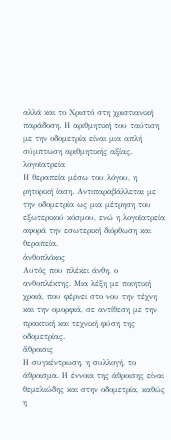αλλά και το Χριστό στη χριστιανική παράδοση. Η αριθμητική του ταύτιση με την οδομετρία είναι μια απλή σύμπτωση αριθμητικής αξίας.
λογοϊατρεία
Η θεραπεία μέσω του λόγου, η ρητορική ίαση. Αντιπαραβάλλεται με την οδομετρία ως μια μέτρηση του εξωτερικού κόσμου, ενώ η λογοϊατρεία αφορά την εσωτερική διόρθωση και θεραπεία.
ἀνθοπλόκος
Αυτός που πλέκει άνθη, ο ανθοπλέκτης. Μια λέξη με ποιητική χροιά, που φέρνει στο νου την τέχνη και την ομορφιά, σε αντίθεση με την πρακτική και τεχνική φύση της οδομετρίας.
ἄθροισις
Η συγκέντρωση, η συλλογή, το άθροισμα. Η έννοια της άθροισης είναι θεμελιώδης και στην οδομετρία, καθώς η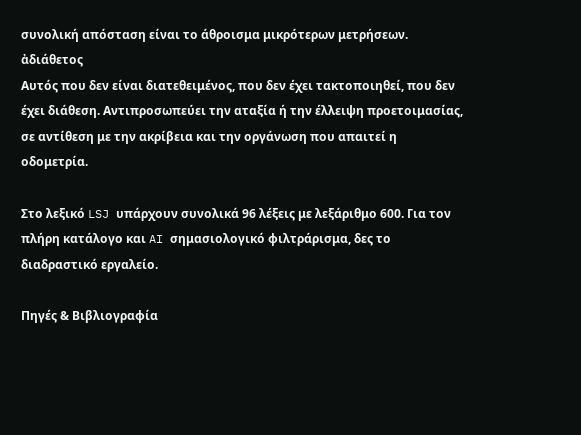συνολική απόσταση είναι το άθροισμα μικρότερων μετρήσεων.
ἀδιάθετος
Αυτός που δεν είναι διατεθειμένος, που δεν έχει τακτοποιηθεί, που δεν έχει διάθεση. Αντιπροσωπεύει την αταξία ή την έλλειψη προετοιμασίας, σε αντίθεση με την ακρίβεια και την οργάνωση που απαιτεί η οδομετρία.

Στο λεξικό LSJ υπάρχουν συνολικά 96 λέξεις με λεξάριθμο 600. Για τον πλήρη κατάλογο και AI σημασιολογικό φιλτράρισμα, δες το διαδραστικό εργαλείο.

Πηγές & Βιβλιογραφία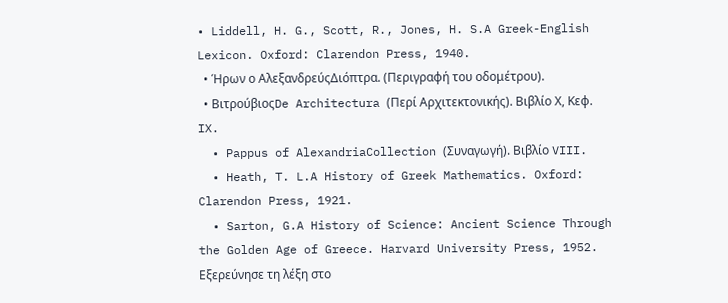• Liddell, H. G., Scott, R., Jones, H. S.A Greek-English Lexicon. Oxford: Clarendon Press, 1940.
  • Ήρων ο ΑλεξανδρεύςΔιόπτρα. (Περιγραφή του οδομέτρου).
  • ΒιτρούβιοςDe Architectura (Περί Αρχιτεκτονικής). Βιβλίο Χ, Κεφ. IX.
  • Pappus of AlexandriaCollection (Συναγωγή). Βιβλίο VIII.
  • Heath, T. L.A History of Greek Mathematics. Oxford: Clarendon Press, 1921.
  • Sarton, G.A History of Science: Ancient Science Through the Golden Age of Greece. Harvard University Press, 1952.
Εξερεύνησε τη λέξη στο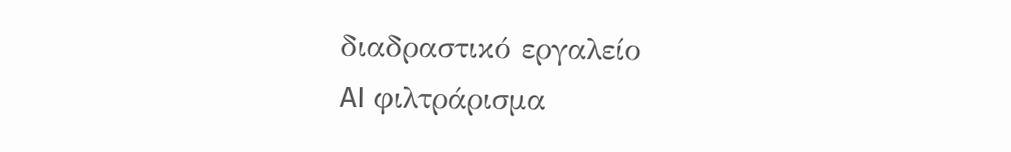διαδραστικό εργαλείο
AI φιλτράρισμα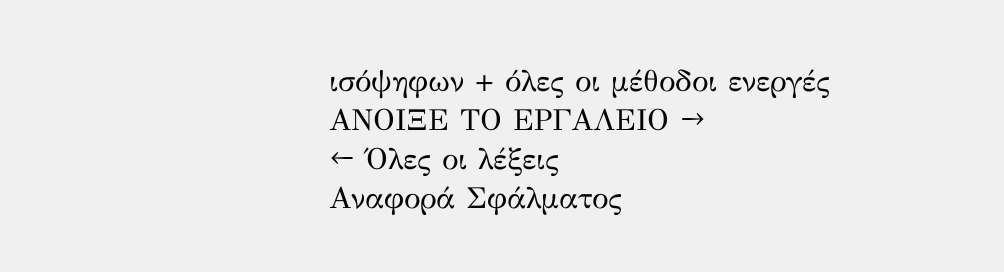ισόψηφων + όλες οι μέθοδοι ενεργές
ΑΝΟΙΞΕ ΤΟ ΕΡΓΑΛΕΙΟ →
← Όλες οι λέξεις
Αναφορά Σφάλματος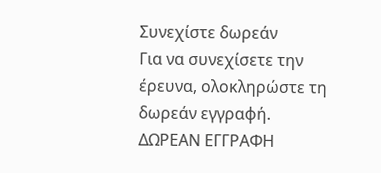Συνεχίστε δωρεάν
Για να συνεχίσετε την έρευνα, ολοκληρώστε τη δωρεάν εγγραφή.
ΔΩΡΕΑΝ ΕΓΓΡΑΦΗ